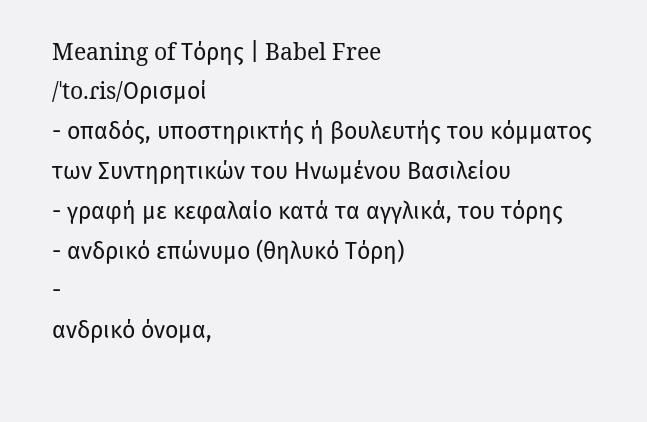Meaning of Τόρης | Babel Free
/ˈto.ɾis/Ορισμοί
- οπαδός, υποστηρικτής ή βουλευτής του κόμματος των Συντηρητικών του Ηνωμένου Βασιλείου
- γραφή με κεφαλαίο κατά τα αγγλικά, του τόρης
- ανδρικό επώνυμο (θηλυκό Τόρη)
-
ανδρικό όνομα,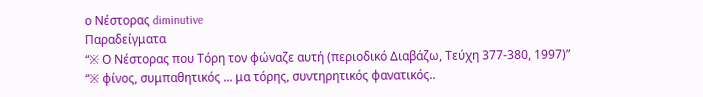ο Νέστορας diminutive
Παραδείγματα
“※ Ο Νέστορας που Τόρη τον φώναζε αυτή (περιοδικό Διαβάζω, Τεύχη 377-380, 1997)”
“※ φίνος, συμπαθητικός ... μα τόρης, συντηρητικός φανατικός..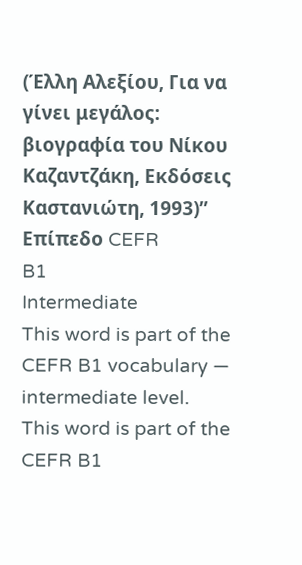(Έλλη Αλεξίου, Για να γίνει μεγάλος: βιογραφία του Νίκου Καζαντζάκη, Εκδόσεις Καστανιώτη, 1993)”
Επίπεδο CEFR
B1
Intermediate
This word is part of the CEFR B1 vocabulary — intermediate level.
This word is part of the CEFR B1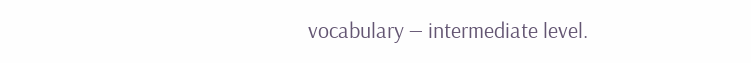vocabulary — intermediate level.